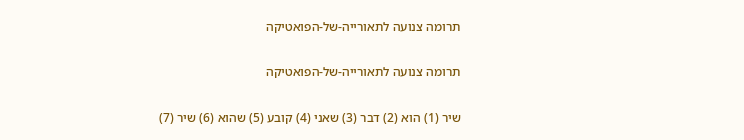תרומה צנועה לתאורייה-של-הפואטיקה

תרומה צנועה לתאורייה-של-הפואטיקה

שיר (1) הוא (2) דבר (3) שאני (4) קובע (5) שהוא (6) שיר (7)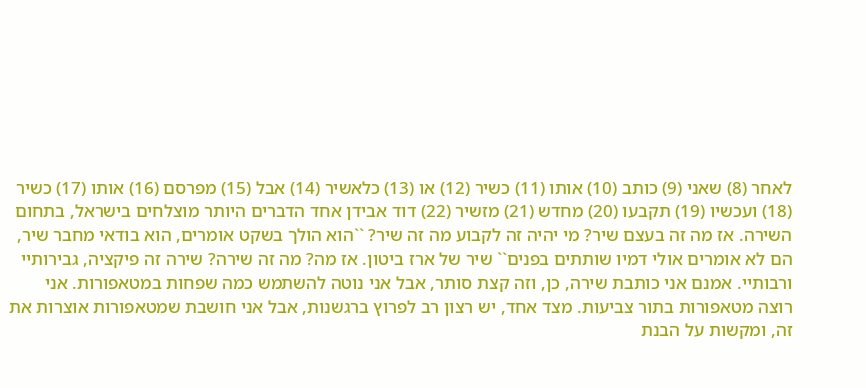לאחר (8) שאני (9) כותב (10) אותו (11) כשיר (12) או (13) כלאשיר (14) אבל (15) מפרסם (16) אותו (17) כשיר (18) ועכשיו (19) תקבעו (20) מחדש (21) מזשיר (22) דוד אבידן אחד הדברים היותר מוצלחים בישראל, בתחום השירה. אז מה זה בעצם שיר? מי יהיה זה לקבוע מה זה שיר? ``הוא הולך בשקט אומרים, הוא בודאי מחבר שיר, הם לא אומרים אולי דמיו שותתים בפנים`` שיר של ארז ביטון. אז מה? מה זה שירה? שירה זה פיקציה, גבירותיי ורבותיי. אמנם אני כותבת שירה, כן, וזה קצת סותר, אבל אני נוטה להשתמש כמה שפחות במטאפורות. אני רוצה מטאפורות בתור צביעות. מצד אחד, יש רצון רב לפרוץ ברגשנות, אבל אני חושבת שמטאפורות אוצרות את זה, ומקשות על הבנת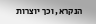הנקרא, וכך יוצרות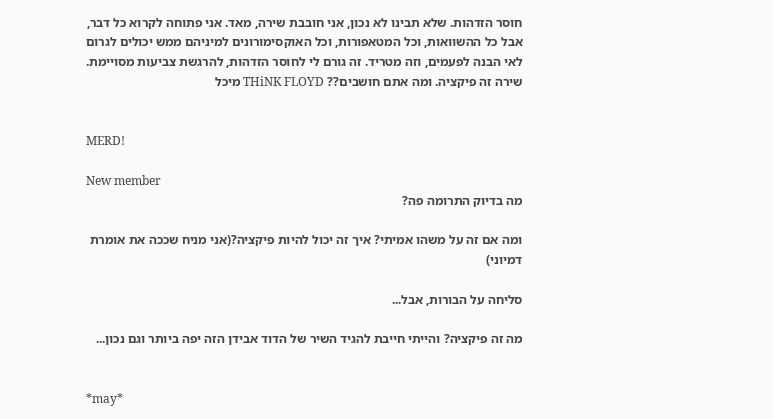חוסר הזדהות. שלא תבינו לא נכון, אני חובבת שירה, מאד. אני פתוחה לקרוא כל דבר, אבל כל ההשוואות, וכל המטאפורות, וכל האוקסימורונים למיניהם ממש יכולים לגרום לאי הבנה לפעמים, וזה מטריד. זה גורם לי לחוסר הזדהות, להרגשת צביעות מסויימת. שירה זה פיקציה. ומה אתם חושבים?? THiNK FLOYD מיכל


MERD!

New member
מה בדיוק התרומה פה?

ומה אם זה על משהו אמיתי? איך זה יכול להיות פיקציה?(אני מניח שככה את אומרת דמיוני)

סליחה על הבורות, אבל...

מה זה פיקציה? והייתי חייבת להגיד השיר של הדוד אבידן הזה יפה ביותר וגם נכון...


*may*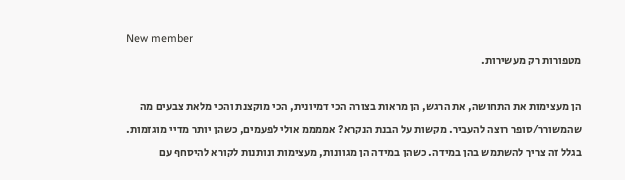New member
מטפורות רק מעשירות.

הן מעצימות את התחושה, את הרגש, הן מראות בצורה הכי דמיונית, הכי מוקצנת והכי מלאת צבעים מה שהמשורר/סופר רוצה להעביר. מקשות על הבנת הנקרא? אממממ אולי לפעמים, כשהן יותר מדיי מוגזמות. בגלל זה צריך להשתמש בהן במידה. כשהן במידה הן מגוונות, מעצימות ונותנות לקורא להיסחף עם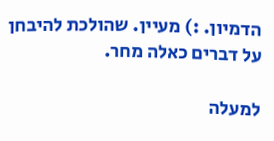הדמיון. :) מעיין. שהולכת להיבחן על דברים כאלה מחר.

למעלה